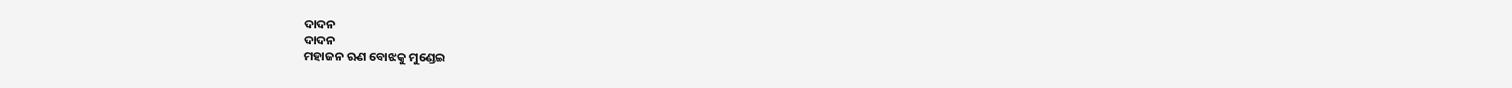ଦାଦନ
ଦାଦନ
ମହାଜନ ଋଣ ବୋଝକୁ ମୁଣ୍ଡେଇ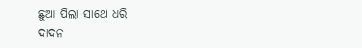ଛୁଆ ପିଲା ସାଥେ ଧରି
ଦାଦନ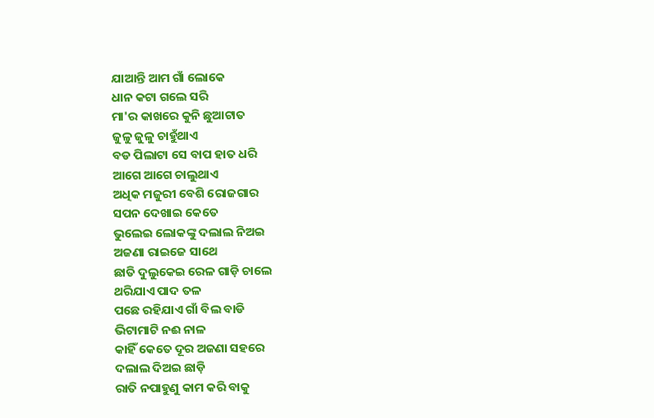ଯାଆନ୍ତି ଆମ ଗାଁ ଲୋକେ
ଧାନ କଟା ଗଲେ ସରି
ମା'ର କାଖରେ କୁନି ଛୁଆଟାତ
ଜୁଳୁ ଜୁଳୁ ଚାହୁଁଥାଏ
ବଡ ପିଲାଟା ସେ ବାପ ହାତ ଧରି
ଆଗେ ଆଗେ ଚାଲୁଥାଏ
ଅଧିକ ମଜୁରୀ ବେଶି ରୋଜଗାର
ସପନ ଦେଖାଇ କେତେ
ଭୁଲେଇ ଲୋକଙ୍କୁ ଦଲାଲ ନିଅଇ
ଅଜଣା ରାଇଜେ ସାଥେ
ଛାତି ଦୁଲୁକେଇ ରେଳ ଗାଡ଼ି ଚାଲେ
ଥରିଯାଏ ପାଦ ତଳ
ପଛେ ରହିଯାଏ ଗାଁ ବିଲ ବାଡି
ଭିଟାମାଟି ନଈ ନାଳ
କାହିଁ କେତେ ଦୂର ଅଜଣା ସହରେ
ଦଲାଲ ଦିଅଇ ଛାଡ଼ି
ରାତି ନପାହୁଣୁ କାମ କରି ବାକୁ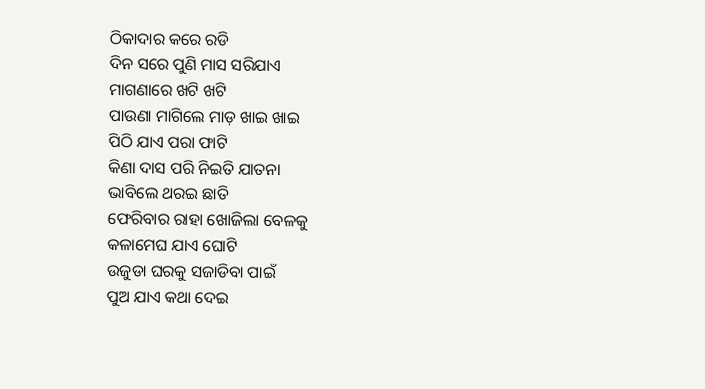ଠିକାଦାର କରେ ରଡି
ଦିନ ସରେ ପୁଣି ମାସ ସରିଯାଏ
ମାଗଣାରେ ଖଟି ଖଟି
ପାଉଣା ମାଗିଲେ ମାଡ଼ ଖାଇ ଖାଇ
ପିଠି ଯାଏ ପରା ଫାଟି
କିଣା ଦାସ ପରି ନିଇତି ଯାତନା
ଭାବିଲେ ଥରଇ ଛାତି
ଫେରିବାର ରାହା ଖୋଜିଲା ବେଳକୁ
କଳାମେଘ ଯାଏ ଘୋଟି
ଉଜୁଡା ଘରକୁ ସଜାଡିବା ପାଇଁ
ପୁଅ ଯାଏ କଥା ଦେଇ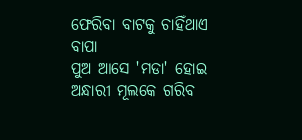ଫେରିବା ବାଟକୁ ଚାହିଁଥାଏ ବାପା
ପୁଅ ଆସେ 'ମଡା' ହୋଇ
ଅନ୍ଧାରୀ ମୂଲକେ ଗରିବ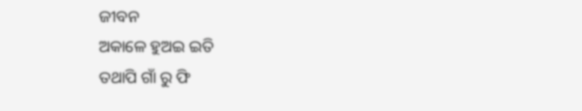ଜୀବନ
ଅକାଳେ ହୁଅଇ ଇତି
ତଥାପି ଗାଁ ରୁ ଫି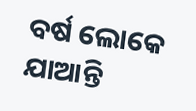ବର୍ଷ ଲୋକେ
ଯାଆନ୍ତି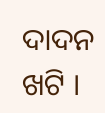ଦାଦନ ଖଟି ।